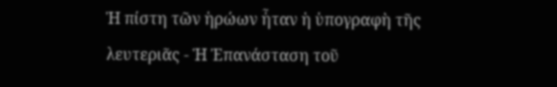Ἡ πίστη τῶν ἡρώων ἦταν ἡ ὑπογραφὴ τῆς λευτεριᾶς - Ἡ Ἐπανάσταση τοῦ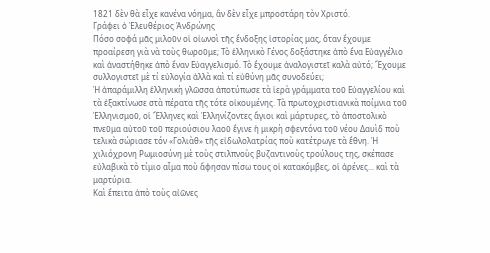1821 δὲν θὰ εἶχε κανένα νόημα, ἂν δὲν εἶχε μπροστάρη τὸν Χριστό.
Γράφει ὁ Ἐλευθέριος Ἀνδρώνης
Πόσο σοφά μᾶς μιλοῦν οἱ οἰωνοὶ τῆς ἔνδοξης ἱστορίας μας, ὅταν ἔχουμε προαίρεση γιὰ νὰ τοὺς θωροῦμε; Τὸ ἑλληνικὸ Γένος δοξάστηκε ἀπὸ ἕνα Εὐαγγέλιο καὶ ἀναστήθηκε ἀπὸ ἕναν Εὐαγγελισμό. Τὸ ἔχουμε ἀναλογιστεῖ καλὰ αὐτό; Ἔχουμε συλλογιστεῖ μὲ τί εὐλογία ἀλλὰ καὶ τί εὐθύνη μᾶς συνοδεύει;
Ἡ ἀπαράμιλλη ἑλληνικὴ γλῶσσα ἀποτύπωσε τὰ ἱερὰ γράμματα τοῦ Εὐαγγελίου καὶ τὰ ἐξακτίνωσε στὰ πέρατα τῆς τότε οἰκουμένης. Τὰ πρωτοχριστιανικὰ ποίμνια τοῦ Ἑλληνισμοῦ, οἱ Ἕλληνες καὶ Ἑλληνίζοντες ἅγιοι καὶ μάρτυρες, τὸ ἀποστολικὸ πνεῦμα αὐτοῦ τοῦ περιούσιου λαοῦ ἔγινε ἡ μικρὴ σφεντόνα τοῦ νέου Δαυὶδ ποὺ τελικὰ σώριασε τόν «Γολιὰθ» τῆς εἰδωλολατρίας ποὺ κατέτρωγε τὰ ἔθνη. Ἡ χιλιόχρονη Ρωμιοσύνη μὲ τοὺς στιλπνοὺς βυζαντινοὺς τρούλους της, σκέπασε εὐλαβικὰ τὸ τίμιο αἷμα ποὺ ἄφησαν πίσω τους οἱ κατακόμβες, οἱ ἀρένες... καὶ τὰ μαρτύρια.
Καὶ ἔπειτα ἀπὸ τοὺς αἰῶνες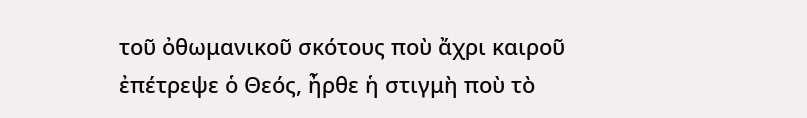τοῦ ὀθωμανικοῦ σκότους ποὺ ἄχρι καιροῦ ἐπέτρεψε ὁ Θεός, ἦρθε ἡ στιγμὴ ποὺ τὸ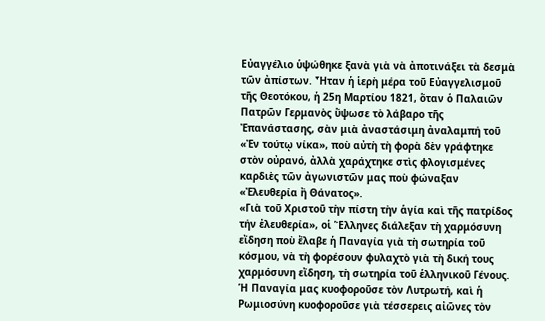Εὐαγγέλιο ὑψώθηκε ξανὰ γιὰ νὰ ἀποτινάξει τὰ δεσμὰ τῶν ἀπίστων. Ἦταν ἡ ἱερὴ μέρα τοῦ Εὐαγγελισμοῦ τῆς Θεοτόκου, ἡ 25η Μαρτίου 1821, ὅταν ὁ Παλαιῶν Πατρῶν Γερμανὸς ὕψωσε τὸ λάβαρο τῆς Ἐπανάστασης, σὰν μιὰ ἀναστάσιμη ἀναλαμπή τοῦ «Ἐν τούτῳ νίκα», ποὺ αὐτὴ τὴ φορὰ δὲν γράφτηκε στὸν οὐρανό, ἀλλὰ χαράχτηκε στὶς φλογισμένες καρδιὲς τῶν ἀγωνιστῶν μας ποὺ φώναξαν «Ἐλευθερία ἢ Θάνατος».
«Γιὰ τοῦ Χριστοῦ τὴν πίστη τὴν ἁγία καὶ τῆς πατρίδος τήν ἐλευθερία», οἱ Ἕλληνες διάλεξαν τὴ χαρμόσυνη εἴδηση ποὺ ἔλαβε ἡ Παναγία γιὰ τὴ σωτηρία τοῦ κόσμου, νὰ τὴ φορέσουν φυλαχτὸ γιὰ τὴ δική τους χαρμόσυνη εἴδηση, τὴ σωτηρία τοῦ ἑλληνικοῦ Γένους. Ἡ Παναγία μας κυοφοροῦσε τὸν Λυτρωτή, καὶ ἡ Ρωμιοσύνη κυοφοροῦσε γιὰ τέσσερεις αἰῶνες τὸν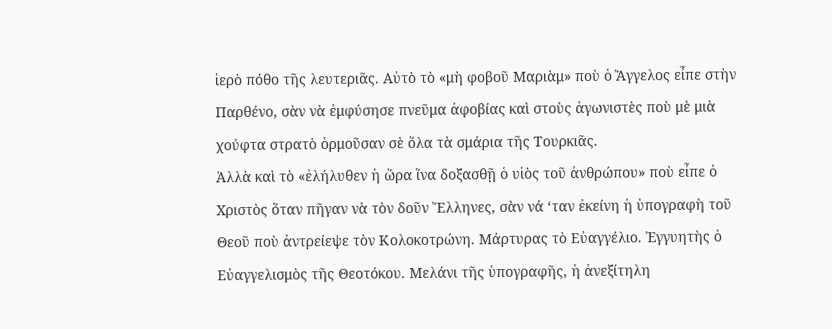ἱερὸ πόθο τῆς λευτεριᾶς. Αὐτὸ τὸ «μὴ φοβοῦ Μαριὰμ» ποὺ ὁ Ἄγγελος εἶπε στὴν Παρθένο, σὰν νὰ ἐμφύσησε πνεῦμα ἀφοβίας καὶ στοὺς ἀγωνιστὲς ποὺ μὲ μιὰ χούφτα στρατὸ ὁρμοῦσαν σὲ ὅλα τὰ σμάρια τῆς Τουρκιᾶς.
Ἀλλὰ καὶ τὸ «ἐλήλυθεν ἡ ὥρα ἵνα δοξασθῇ ὁ υἱὸς τοῦ ἀνθρώπου» ποὺ εἶπε ὁ Χριστὸς ὅταν πῆγαν νὰ τὸν δοῦν Ἕλληνες, σὰν νά ‘ταν ἐκείνη ἡ ὑπογραφὴ τοῦ Θεοῦ ποὺ ἀντρείεψε τὸν Κολοκοτρώνη. Μάρτυρας τὸ Εὐαγγέλιο. Ἐγγυητὴς ὁ Εὐαγγελισμὸς τῆς Θεοτόκου. Μελάνι τῆς ὑπογραφῆς, ἡ ἀνεξίτηλη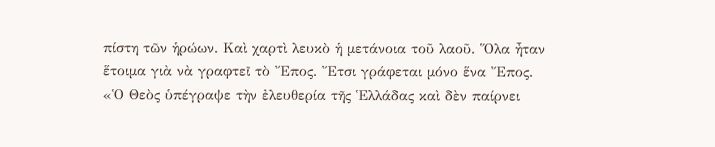πίστη τῶν ἡρώων. Καὶ χαρτὶ λευκὸ ἡ μετάνοια τοῦ λαοῦ. Ὅλα ἦταν ἕτοιμα γιὰ νὰ γραφτεῖ τὸ Ἔπος. Ἔτσι γράφεται μόνο ἕνα Ἔπος.
«Ὁ Θεὸς ὑπέγραψε τὴν ἐλευθερία τῆς Ἑλλάδας καὶ δὲν παίρνει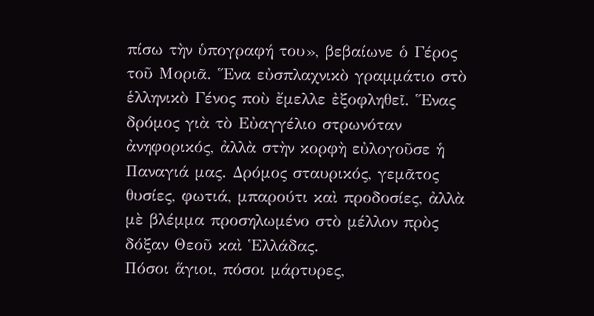πίσω τὴν ὑπογραφή του», βεβαίωνε ὁ Γέρος τοῦ Μοριᾶ. Ἕνα εὐσπλαχνικὸ γραμμάτιο στὸ ἑλληνικὸ Γένος ποὺ ἔμελλε ἐξοφληθεῖ. Ἕνας δρόμος γιὰ τὸ Εὐαγγέλιο στρωνόταν ἀνηφορικός, ἀλλὰ στὴν κορφὴ εὐλογοῦσε ἡ Παναγιά μας. Δρόμος σταυρικός, γεμᾶτος θυσίες, φωτιά, μπαρούτι καὶ προδοσίες, ἀλλὰ μὲ βλέμμα προσηλωμένο στὸ μέλλον πρὸς δόξαν Θεοῦ καὶ Ἑλλάδας.
Πόσοι ἅγιοι, πόσοι μάρτυρες,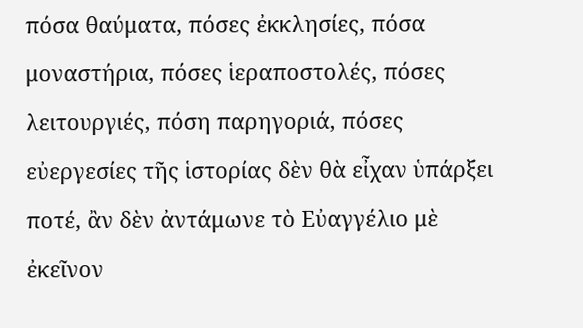πόσα θαύματα, πόσες ἐκκλησίες, πόσα μοναστήρια, πόσες ἱεραποστολές, πόσες λειτουργιές, πόση παρηγοριά, πόσες εὐεργεσίες τῆς ἱστορίας δὲν θὰ εἶχαν ὑπάρξει ποτέ, ἂν δὲν ἀντάμωνε τὸ Εὐαγγέλιο μὲ ἐκεῖνον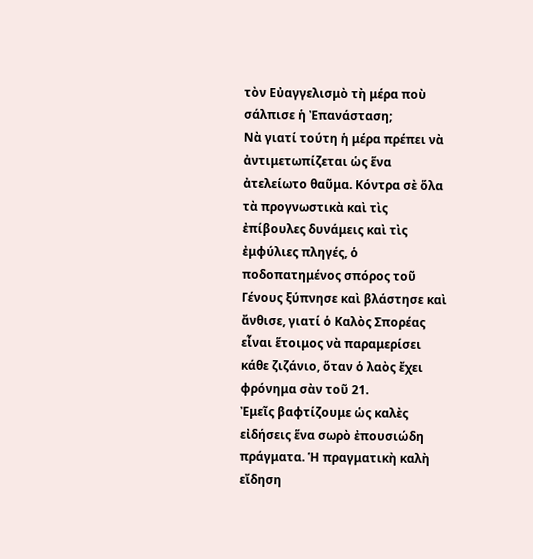τὸν Εὐαγγελισμὸ τὴ μέρα ποὺ σάλπισε ἡ Ἐπανάσταση;
Νὰ γιατί τούτη ἡ μέρα πρέπει νὰ ἀντιμετωπίζεται ὡς ἕνα ἀτελείωτο θαῦμα. Κόντρα σὲ ὅλα τὰ προγνωστικὰ καὶ τὶς ἐπίβουλες δυνάμεις καὶ τὶς ἐμφύλιες πληγές, ὁ ποδοπατημένος σπόρος τοῦ Γένους ξύπνησε καὶ βλάστησε καὶ ἄνθισε, γιατί ὁ Καλὸς Σπορέας εἶναι ἕτοιμος νὰ παραμερίσει κάθε ζιζάνιο, ὅταν ὁ λαὸς ἔχει φρόνημα σὰν τοῦ 21.
Ἐμεῖς βαφτίζουμε ὡς καλὲς εἰδήσεις ἕνα σωρὸ ἐπουσιώδη πράγματα. Ἡ πραγματικὴ καλὴ εἴδηση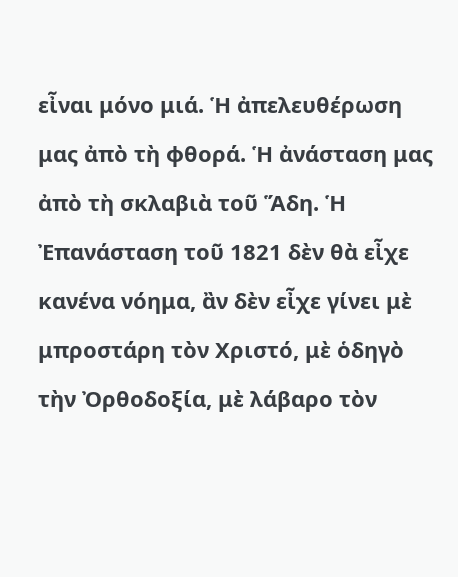εἶναι μόνο μιά. Ἡ ἀπελευθέρωση μας ἀπὸ τὴ φθορά. Ἡ ἀνάσταση μας ἀπὸ τὴ σκλαβιὰ τοῦ Ἅδη. Ἡ Ἐπανάσταση τοῦ 1821 δὲν θὰ εἶχε κανένα νόημα, ἂν δὲν εἶχε γίνει μὲ μπροστάρη τὸν Χριστό, μὲ ὁδηγὸ τὴν Ὀρθοδοξία, μὲ λάβαρο τὸν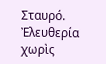Σταυρό. Ἐλευθερία χωρὶς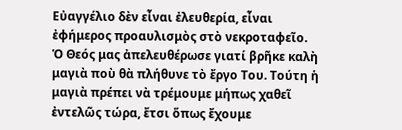Εὐαγγέλιο δὲν εἶναι ἐλευθερία, εἶναι ἐφήμερος προαυλισμὸς στὸ νεκροταφεῖο.
Ὁ Θεός μας ἀπελευθέρωσε γιατί βρῆκε καλὴ μαγιὰ ποὺ θὰ πλήθυνε τὸ ἔργο Του. Τούτη ἡ μαγιὰ πρέπει νὰ τρέμουμε μήπως χαθεῖ ἐντελῶς τώρα, ἔτσι ὅπως ἔχουμε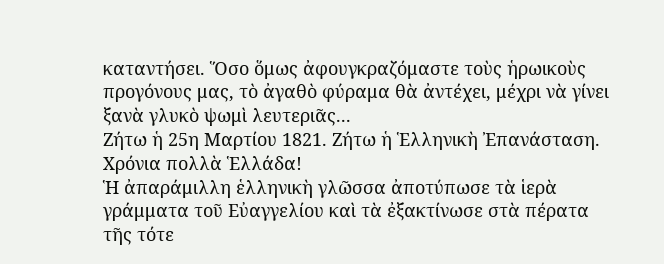καταντήσει. Ὅσο ὅμως ἀφουγκραζόμαστε τοὺς ἡρωικοὺς προγόνους μας, τὸ ἀγαθὸ φύραμα θὰ ἀντέχει, μέχρι νὰ γίνει ξανὰ γλυκὸ ψωμὶ λευτεριᾶς...
Ζήτω ἡ 25η Μαρτίου 1821. Ζήτω ἡ Ἑλληνικὴ Ἐπανάσταση. Χρόνια πολλὰ Ἑλλάδα!
Ἡ ἀπαράμιλλη ἑλληνικὴ γλῶσσα ἀποτύπωσε τὰ ἱερὰ γράμματα τοῦ Εὐαγγελίου καὶ τὰ ἐξακτίνωσε στὰ πέρατα τῆς τότε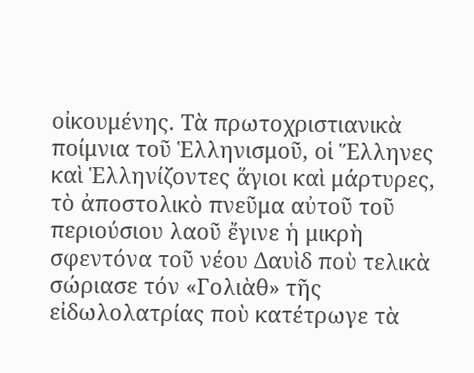οἰκουμένης. Τὰ πρωτοχριστιανικὰ ποίμνια τοῦ Ἑλληνισμοῦ, οἱ Ἕλληνες καὶ Ἑλληνίζοντες ἅγιοι καὶ μάρτυρες, τὸ ἀποστολικὸ πνεῦμα αὐτοῦ τοῦ περιούσιου λαοῦ ἔγινε ἡ μικρὴ σφεντόνα τοῦ νέου Δαυὶδ ποὺ τελικὰ σώριασε τόν «Γολιὰθ» τῆς εἰδωλολατρίας ποὺ κατέτρωγε τὰ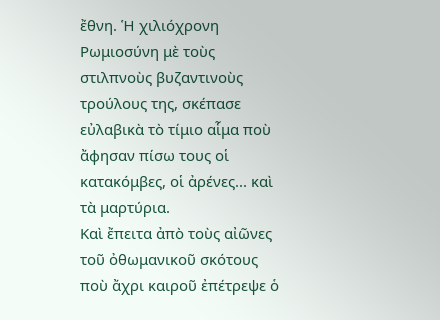ἔθνη. Ἡ χιλιόχρονη Ρωμιοσύνη μὲ τοὺς στιλπνοὺς βυζαντινοὺς τρούλους της, σκέπασε εὐλαβικὰ τὸ τίμιο αἷμα ποὺ ἄφησαν πίσω τους οἱ κατακόμβες, οἱ ἀρένες... καὶ τὰ μαρτύρια.
Καὶ ἔπειτα ἀπὸ τοὺς αἰῶνες τοῦ ὀθωμανικοῦ σκότους ποὺ ἄχρι καιροῦ ἐπέτρεψε ὁ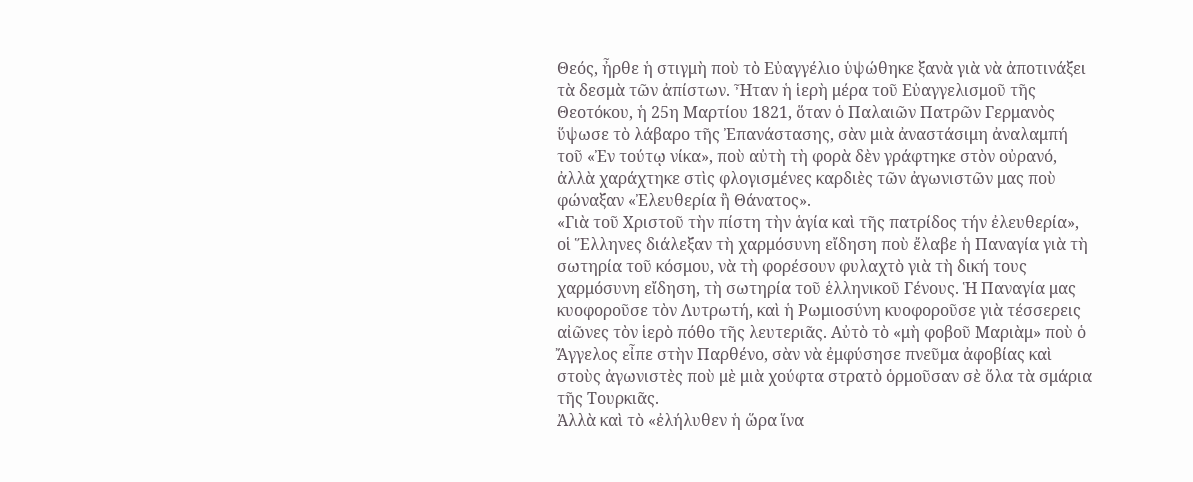Θεός, ἦρθε ἡ στιγμὴ ποὺ τὸ Εὐαγγέλιο ὑψώθηκε ξανὰ γιὰ νὰ ἀποτινάξει τὰ δεσμὰ τῶν ἀπίστων. Ἦταν ἡ ἱερὴ μέρα τοῦ Εὐαγγελισμοῦ τῆς Θεοτόκου, ἡ 25η Μαρτίου 1821, ὅταν ὁ Παλαιῶν Πατρῶν Γερμανὸς ὕψωσε τὸ λάβαρο τῆς Ἐπανάστασης, σὰν μιὰ ἀναστάσιμη ἀναλαμπή τοῦ «Ἐν τούτῳ νίκα», ποὺ αὐτὴ τὴ φορὰ δὲν γράφτηκε στὸν οὐρανό, ἀλλὰ χαράχτηκε στὶς φλογισμένες καρδιὲς τῶν ἀγωνιστῶν μας ποὺ φώναξαν «Ἐλευθερία ἢ Θάνατος».
«Γιὰ τοῦ Χριστοῦ τὴν πίστη τὴν ἁγία καὶ τῆς πατρίδος τήν ἐλευθερία», οἱ Ἕλληνες διάλεξαν τὴ χαρμόσυνη εἴδηση ποὺ ἔλαβε ἡ Παναγία γιὰ τὴ σωτηρία τοῦ κόσμου, νὰ τὴ φορέσουν φυλαχτὸ γιὰ τὴ δική τους χαρμόσυνη εἴδηση, τὴ σωτηρία τοῦ ἑλληνικοῦ Γένους. Ἡ Παναγία μας κυοφοροῦσε τὸν Λυτρωτή, καὶ ἡ Ρωμιοσύνη κυοφοροῦσε γιὰ τέσσερεις αἰῶνες τὸν ἱερὸ πόθο τῆς λευτεριᾶς. Αὐτὸ τὸ «μὴ φοβοῦ Μαριὰμ» ποὺ ὁ Ἄγγελος εἶπε στὴν Παρθένο, σὰν νὰ ἐμφύσησε πνεῦμα ἀφοβίας καὶ στοὺς ἀγωνιστὲς ποὺ μὲ μιὰ χούφτα στρατὸ ὁρμοῦσαν σὲ ὅλα τὰ σμάρια τῆς Τουρκιᾶς.
Ἀλλὰ καὶ τὸ «ἐλήλυθεν ἡ ὥρα ἵνα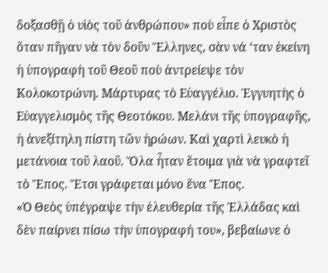δοξασθῇ ὁ υἱὸς τοῦ ἀνθρώπου» ποὺ εἶπε ὁ Χριστὸς ὅταν πῆγαν νὰ τὸν δοῦν Ἕλληνες, σὰν νά ‘ταν ἐκείνη ἡ ὑπογραφὴ τοῦ Θεοῦ ποὺ ἀντρείεψε τὸν Κολοκοτρώνη. Μάρτυρας τὸ Εὐαγγέλιο. Ἐγγυητὴς ὁ Εὐαγγελισμὸς τῆς Θεοτόκου. Μελάνι τῆς ὑπογραφῆς, ἡ ἀνεξίτηλη πίστη τῶν ἡρώων. Καὶ χαρτὶ λευκὸ ἡ μετάνοια τοῦ λαοῦ. Ὅλα ἦταν ἕτοιμα γιὰ νὰ γραφτεῖ τὸ Ἔπος. Ἔτσι γράφεται μόνο ἕνα Ἔπος.
«Ὁ Θεὸς ὑπέγραψε τὴν ἐλευθερία τῆς Ἑλλάδας καὶ δὲν παίρνει πίσω τὴν ὑπογραφή του», βεβαίωνε ὁ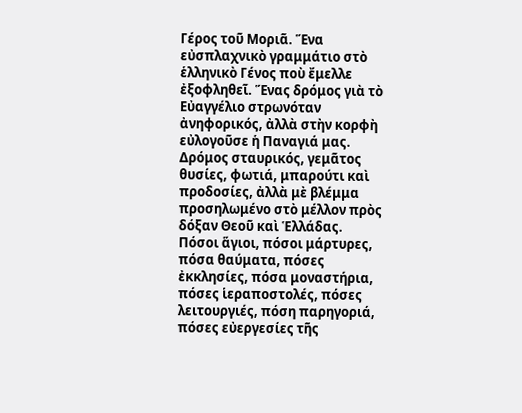Γέρος τοῦ Μοριᾶ. Ἕνα εὐσπλαχνικὸ γραμμάτιο στὸ ἑλληνικὸ Γένος ποὺ ἔμελλε ἐξοφληθεῖ. Ἕνας δρόμος γιὰ τὸ Εὐαγγέλιο στρωνόταν ἀνηφορικός, ἀλλὰ στὴν κορφὴ εὐλογοῦσε ἡ Παναγιά μας. Δρόμος σταυρικός, γεμᾶτος θυσίες, φωτιά, μπαρούτι καὶ προδοσίες, ἀλλὰ μὲ βλέμμα προσηλωμένο στὸ μέλλον πρὸς δόξαν Θεοῦ καὶ Ἑλλάδας.
Πόσοι ἅγιοι, πόσοι μάρτυρες, πόσα θαύματα, πόσες ἐκκλησίες, πόσα μοναστήρια, πόσες ἱεραποστολές, πόσες λειτουργιές, πόση παρηγοριά, πόσες εὐεργεσίες τῆς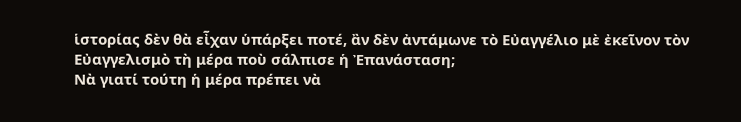ἱστορίας δὲν θὰ εἶχαν ὑπάρξει ποτέ, ἂν δὲν ἀντάμωνε τὸ Εὐαγγέλιο μὲ ἐκεῖνον τὸν Εὐαγγελισμὸ τὴ μέρα ποὺ σάλπισε ἡ Ἐπανάσταση;
Νὰ γιατί τούτη ἡ μέρα πρέπει νὰ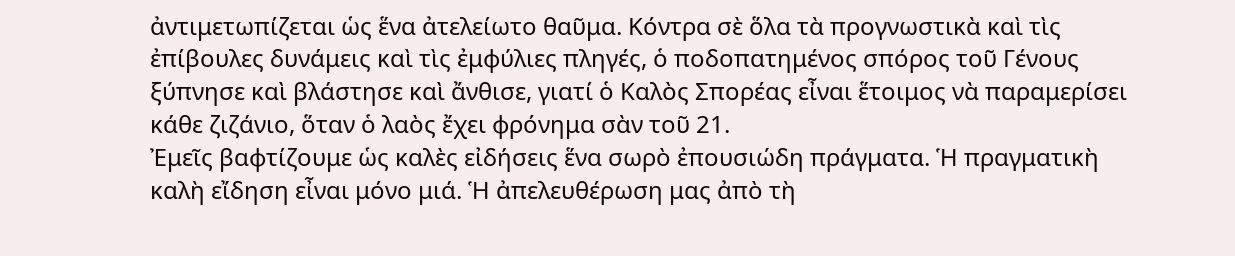ἀντιμετωπίζεται ὡς ἕνα ἀτελείωτο θαῦμα. Κόντρα σὲ ὅλα τὰ προγνωστικὰ καὶ τὶς ἐπίβουλες δυνάμεις καὶ τὶς ἐμφύλιες πληγές, ὁ ποδοπατημένος σπόρος τοῦ Γένους ξύπνησε καὶ βλάστησε καὶ ἄνθισε, γιατί ὁ Καλὸς Σπορέας εἶναι ἕτοιμος νὰ παραμερίσει κάθε ζιζάνιο, ὅταν ὁ λαὸς ἔχει φρόνημα σὰν τοῦ 21.
Ἐμεῖς βαφτίζουμε ὡς καλὲς εἰδήσεις ἕνα σωρὸ ἐπουσιώδη πράγματα. Ἡ πραγματικὴ καλὴ εἴδηση εἶναι μόνο μιά. Ἡ ἀπελευθέρωση μας ἀπὸ τὴ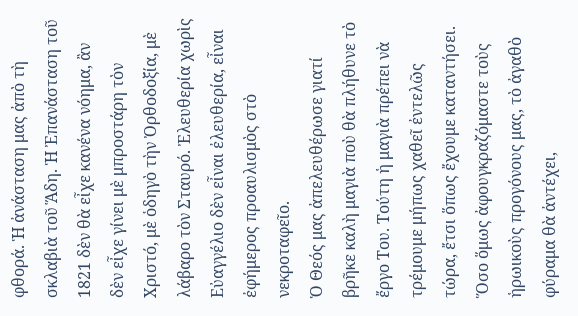φθορά. Ἡ ἀνάσταση μας ἀπὸ τὴ σκλαβιὰ τοῦ Ἅδη. Ἡ Ἐπανάσταση τοῦ 1821 δὲν θὰ εἶχε κανένα νόημα, ἂν δὲν εἶχε γίνει μὲ μπροστάρη τὸν Χριστό, μὲ ὁδηγὸ τὴν Ὀρθοδοξία, μὲ λάβαρο τὸν Σταυρό. Ἐλευθερία χωρὶς Εὐαγγέλιο δὲν εἶναι ἐλευθερία, εἶναι ἐφήμερος προαυλισμὸς στὸ νεκροταφεῖο.
Ὁ Θεός μας ἀπελευθέρωσε γιατί βρῆκε καλὴ μαγιὰ ποὺ θὰ πλήθυνε τὸ ἔργο Του. Τούτη ἡ μαγιὰ πρέπει νὰ τρέμουμε μήπως χαθεῖ ἐντελῶς τώρα, ἔτσι ὅπως ἔχουμε καταντήσει. Ὅσο ὅμως ἀφουγκραζόμαστε τοὺς ἡρωικοὺς προγόνους μας, τὸ ἀγαθὸ φύραμα θὰ ἀντέχει,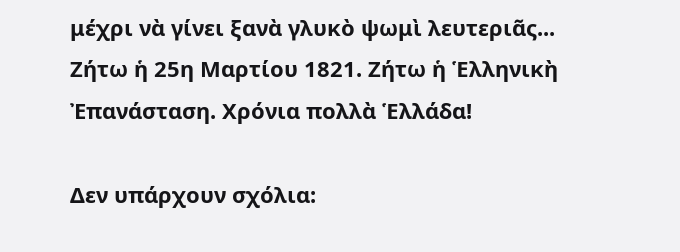μέχρι νὰ γίνει ξανὰ γλυκὸ ψωμὶ λευτεριᾶς...
Ζήτω ἡ 25η Μαρτίου 1821. Ζήτω ἡ Ἑλληνικὴ Ἐπανάσταση. Χρόνια πολλὰ Ἑλλάδα!

Δεν υπάρχουν σχόλια: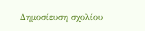Δημοσίευση σχολίου